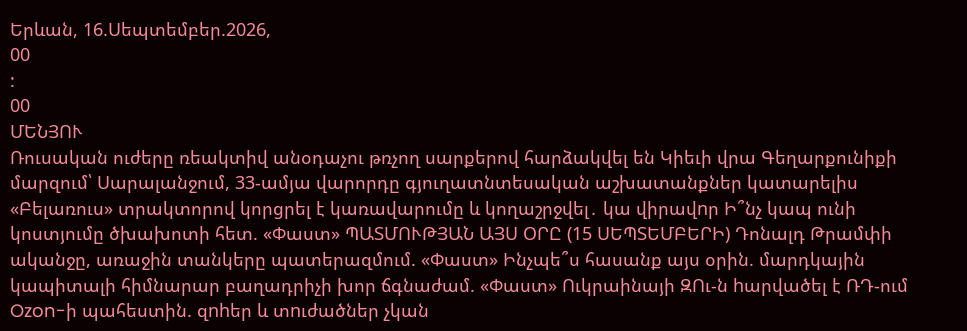Երևան, 16.Սեպտեմբեր.2026,
00
:
00
ՄԵՆՅՈՒ
Ռուսական ուժերը ռեակտիվ անօդաչու թռչող սարքերով հարձակվել են Կիեւի վրա Գեղարքունիքի մարզում՝ Սարալանջում, 33-ամյա վարորդը գյուղատնտեսական աշխատանքներ կատարելիս «Բելառուս» տրակտորով կորցրել է կառավարումը և կողաշրջվել․ կա վիրավnր Ի՞նչ կապ ունի կոստյումը ծխախոտի հետ. «Փաստ» ՊԱՏՄՈՒԹՅԱՆ ԱՅՍ ՕՐԸ (15 ՍԵՊՏԵՄԲԵՐԻ) Դոնալդ Թրամփի ականջը, առաջին տանկերը պատերազմում. «Փաստ» Ինչպե՞ս հասանք այս օրին. մարդկային կապիտալի հիմնարար բաղադրիչի խոր ճգնաժամ. «Փաստ» Ուկրաինայի ԶՈւ-ն hարվածել է ՌԴ-ում Ozon-ի պահեստին. զnhեր և տnւժածներ չկան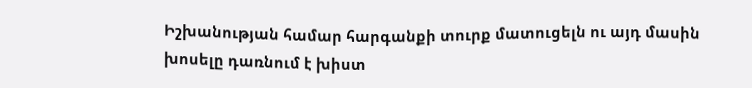Իշխանության համար հարգանքի տուրք մատուցելն ու այդ մասին խոսելը դառնում է խիստ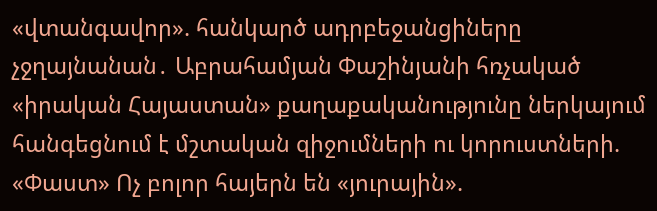«վտանգավոր». հանկարծ ադրբեջանցիները չջղայնանան․ Աբրահամյան Փաշինյանի հռչակած «իրական Հայաստան» քաղաքականությունը ներկայում հանգեցնում է մշտական զիջումների ու կորուստների. «Փաստ» Ոչ բոլոր հայերն են «յուրային».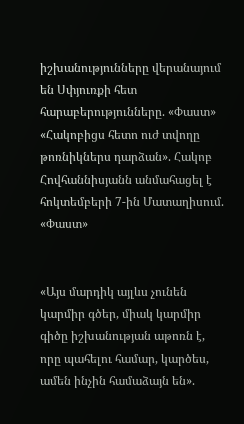իշխանությունները վերանայում են Սփյուռքի հետ հարաբերությունները. «Փաստ» «Հակոբիցս հետո ուժ տվողը թոռնիկներս դարձան». Հակոբ Հովհաննիսյանն անմահացել է հոկտեմբերի 7-ին Մատաղիսում. «Փաստ»


«Այս մարդիկ այլևս չունեն կարմիր գծեր, միակ կարմիր գիծը իշխանության աթոռն է, որը պահելու համար, կարծես, ամեն ինչին համաձայն են».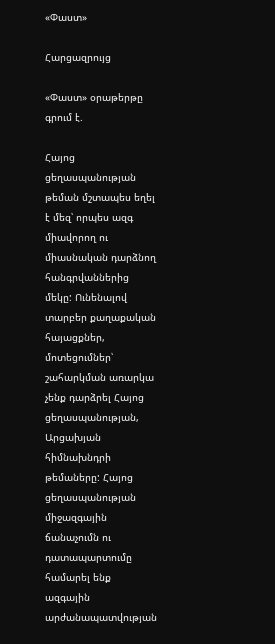«Փաստ»

Հարցազրույց

«Փաստ» օրաթերթը գրում է.

Հայոց ցեղասպանության թեման մշտապես եղել է մեզ՝ որպես ազգ միավորող ու միասնական դարձնող հանգրվաններից մեկը: Ունենալով տարբեր քաղաքական հայացքներ, մոտեցումներ՝ շահարկման առարկա չենք դարձրել Հայոց ցեղասպանության, Արցախյան հիմնախնդրի թեմաները: Հայոց ցեղասպանության միջազգային ճանաչումն ու դատապարտումը համարել ենք ազգային արժանապատվության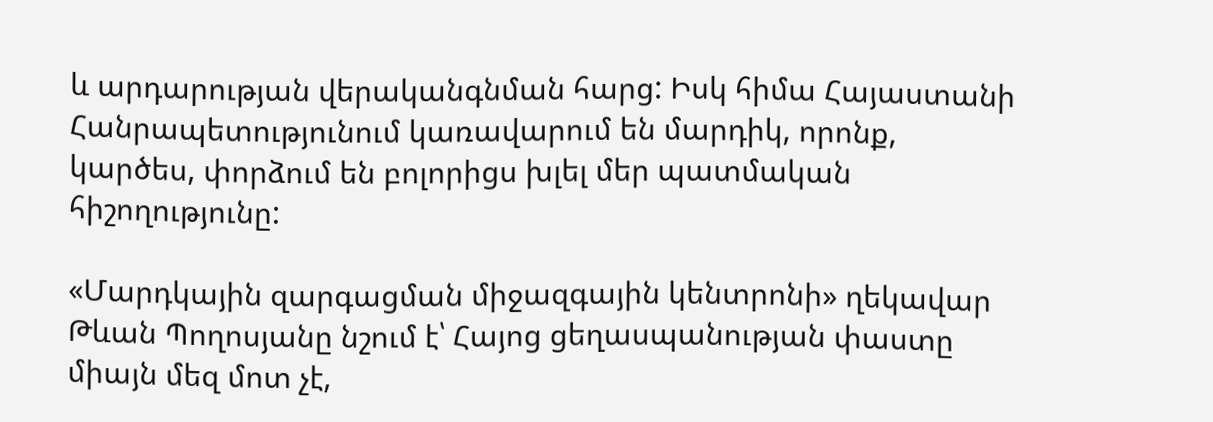և արդարության վերականգնման հարց: Իսկ հիմա Հայաստանի Հանրապետությունում կառավարում են մարդիկ, որոնք, կարծես, փորձում են բոլորիցս խլել մեր պատմական հիշողությունը:

«Մարդկային զարգացման միջազգային կենտրոնի» ղեկավար Թևան Պողոսյանը նշում է՝ Հայոց ցեղասպանության փաստը միայն մեզ մոտ չէ,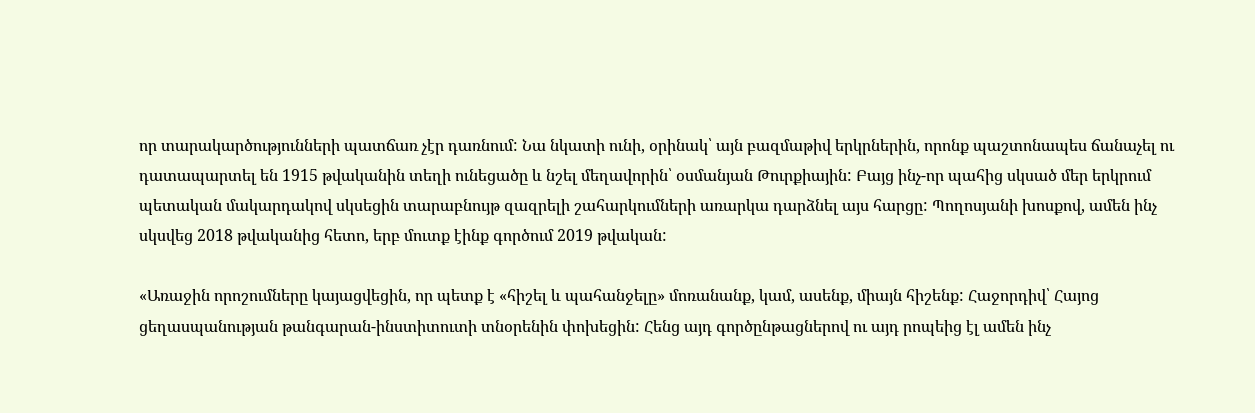որ տարակարծությունների պատճառ չէր դառնում: Նա նկատի ունի, օրինակ՝ այն բազմաթիվ երկրներին, որոնք պաշտոնապես ճանաչել ու դատապարտել են 1915 թվականին տեղի ունեցածը և նշել մեղավորին՝ օսմանյան Թուրքիային: Բայց ինչ-որ պահից սկսած մեր երկրում պետական մակարդակով սկսեցին տարաբնույթ զազրելի շահարկումների առարկա դարձնել այս հարցը: Պողոսյանի խոսքով, ամեն ինչ սկսվեց 2018 թվականից հետո, երբ մուտք էինք գործում 2019 թվական:

«Առաջին որոշումները կայացվեցին, որ պետք է «հիշել և պահանջելը» մոռանանք, կամ, ասենք, միայն հիշենք: Հաջորդիվ՝ Հայոց ցեղասպանության թանգարան-ինստիտուտի տնօրենին փոխեցին: Հենց այդ գործընթացներով ու այդ րոպեից էլ ամեն ինչ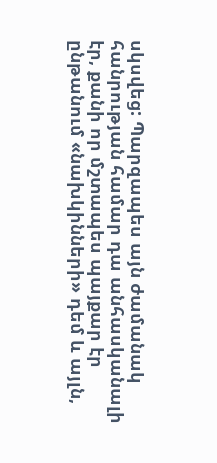սկսվեց: Պարզապես այն ժամանակ հանրության համար դա անհասկանալի էր, քանի որ մշտապես պայքար էր ընթանում «նախկինների» դեմ և այլն,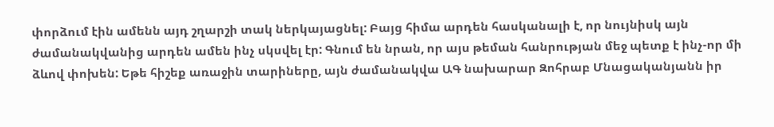փորձում էին ամենն այդ շղարշի տակ ներկայացնել: Բայց հիմա արդեն հասկանալի է, որ նույնիսկ այն ժամանակվանից արդեն ամեն ինչ սկսվել էր: Գնում են նրան, որ այս թեման հանրության մեջ պետք է ինչ-որ մի ձևով փոխեն: Եթե հիշեք առաջին տարիները, այն ժամանակվա ԱԳ նախարար Զոհրաբ Մնացականյանն իր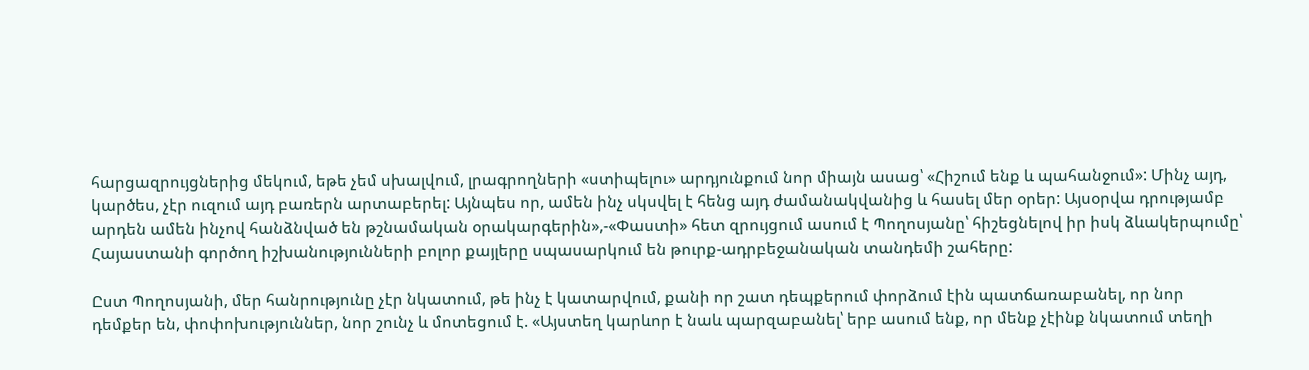հարցազրույցներից մեկում, եթե չեմ սխալվում, լրագրողների «ստիպելու» արդյունքում նոր միայն ասաց՝ «Հիշում ենք և պահանջում»: Մինչ այդ, կարծես, չէր ուզում այդ բառերն արտաբերել: Այնպես որ, ամեն ինչ սկսվել է հենց այդ ժամանակվանից և հասել մեր օրեր: Այսօրվա դրությամբ արդեն ամեն ինչով հանձնված են թշնամական օրակարգերին»,-«Փաստի» հետ զրույցում ասում է Պողոսյանը՝ հիշեցնելով իր իսկ ձևակերպումը՝ Հայաստանի գործող իշխանությունների բոլոր քայլերը սպասարկում են թուրք-ադրբեջանական տանդեմի շահերը:

Ըստ Պողոսյանի, մեր հանրությունը չէր նկատում, թե ինչ է կատարվում, քանի որ շատ դեպքերում փորձում էին պատճառաբանել, որ նոր դեմքեր են, փոփոխություններ, նոր շունչ և մոտեցում է. «Այստեղ կարևոր է նաև պարզաբանել՝ երբ ասում ենք, որ մենք չէինք նկատում տեղի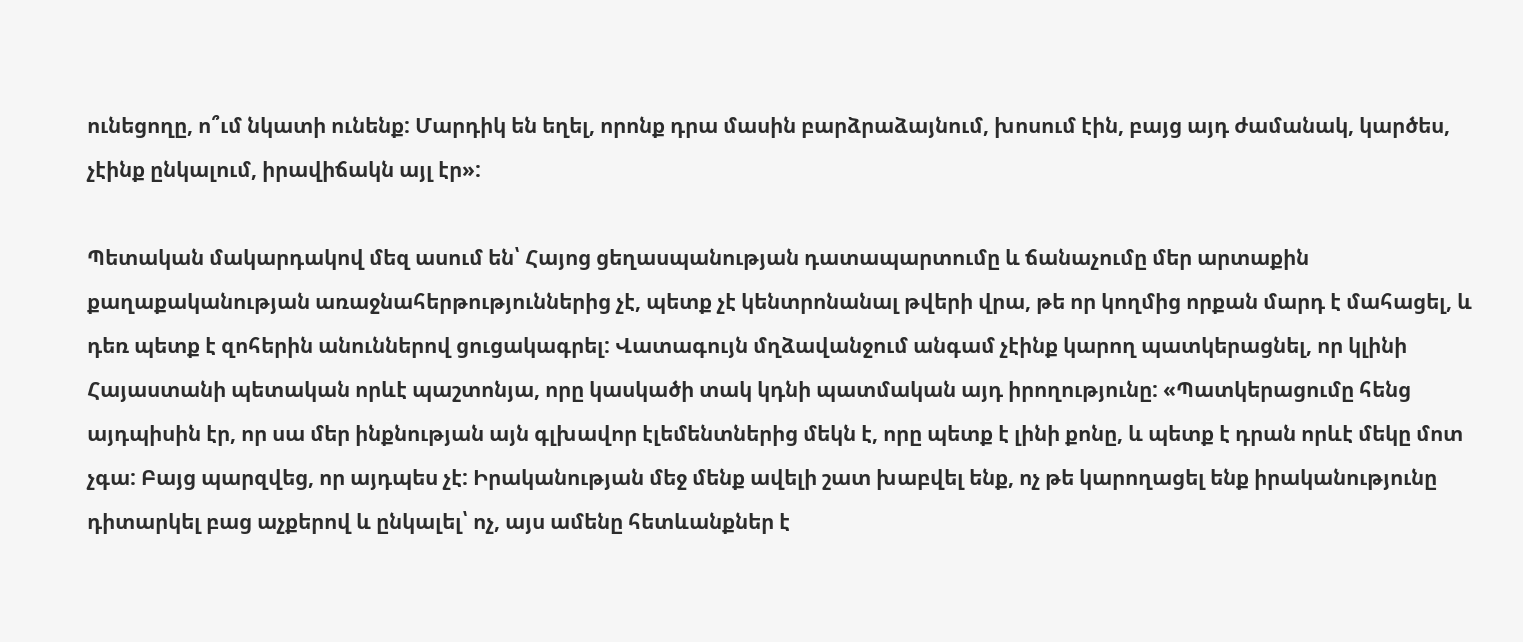ունեցողը, ո՞ւմ նկատի ունենք: Մարդիկ են եղել, որոնք դրա մասին բարձրաձայնում, խոսում էին, բայց այդ ժամանակ, կարծես, չէինք ընկալում, իրավիճակն այլ էր»:

Պետական մակարդակով մեզ ասում են՝ Հայոց ցեղասպանության դատապարտումը և ճանաչումը մեր արտաքին քաղաքականության առաջնահերթություններից չէ, պետք չէ կենտրոնանալ թվերի վրա, թե որ կողմից որքան մարդ է մահացել, և դեռ պետք է զոհերին անուններով ցուցակագրել: Վատագույն մղձավանջում անգամ չէինք կարող պատկերացնել, որ կլինի Հայաստանի պետական որևէ պաշտոնյա, որը կասկածի տակ կդնի պատմական այդ իրողությունը: «Պատկերացումը հենց այդպիսին էր, որ սա մեր ինքնության այն գլխավոր էլեմենտներից մեկն է, որը պետք է լինի քոնը, և պետք է դրան որևէ մեկը մոտ չգա: Բայց պարզվեց, որ այդպես չէ: Իրականության մեջ մենք ավելի շատ խաբվել ենք, ոչ թե կարողացել ենք իրականությունը դիտարկել բաց աչքերով և ընկալել՝ ոչ, այս ամենը հետևանքներ է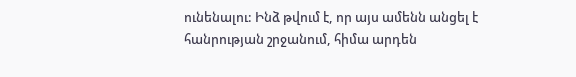ունենալու: Ինձ թվում է, որ այս ամենն անցել է հանրության շրջանում, հիմա արդեն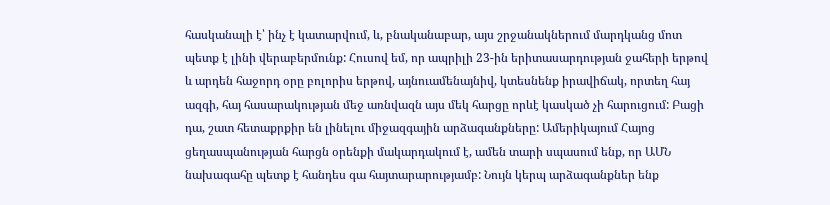հասկանալի է՝ ինչ է կատարվում, և, բնականաբար, այս շրջանակներում մարդկանց մոտ պետք է լինի վերաբերմունք: Հուսով եմ, որ ապրիլի 23-ին երիտասարդության ջահերի երթով և արդեն հաջորդ օրը բոլորիս երթով, այնուամենայնիվ, կտեսնենք իրավիճակ, որտեղ հայ ազգի, հայ հասարակության մեջ առնվազն այս մեկ հարցը որևէ կասկած չի հարուցում: Բացի դա, շատ հետաքրքիր են լինելու միջազգային արձագանքները: Ամերիկայում Հայոց ցեղասպանության հարցն օրենքի մակարդակում է, ամեն տարի սպասում ենք, որ ԱՄՆ նախագահը պետք է հանդես գա հայտարարությամբ: Նույն կերպ արձագանքներ ենք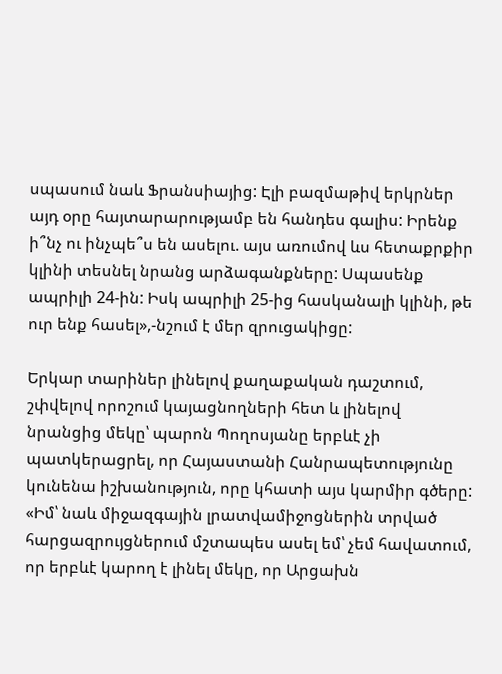սպասում նաև Ֆրանսիայից: Էլի բազմաթիվ երկրներ այդ օրը հայտարարությամբ են հանդես գալիս: Իրենք ի՞նչ ու ինչպե՞ս են ասելու. այս առումով ևս հետաքրքիր կլինի տեսնել նրանց արձագանքները: Սպասենք ապրիլի 24-ին: Իսկ ապրիլի 25-ից հասկանալի կլինի, թե ուր ենք հասել»,-նշում է մեր զրուցակիցը:

Երկար տարիներ լինելով քաղաքական դաշտում, շփվելով որոշում կայացնողների հետ և լինելով նրանցից մեկը՝ պարոն Պողոսյանը երբևէ չի պատկերացրել, որ Հայաստանի Հանրապետությունը կունենա իշխանություն, որը կհատի այս կարմիր գծերը: «Իմ՝ նաև միջազգային լրատվամիջոցներին տրված հարցազրույցներում մշտապես ասել եմ՝ չեմ հավատում, որ երբևէ կարող է լինել մեկը, որ Արցախն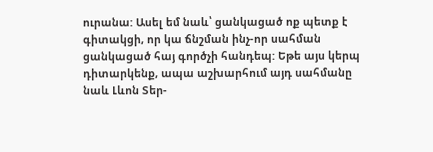ուրանա: Ասել եմ նաև՝ ցանկացած ոք պետք է գիտակցի, որ կա ճնշման ինչ-որ սահման ցանկացած հայ գործչի հանդեպ: Եթե այս կերպ դիտարկենք, ապա աշխարհում այդ սահմանը նաև Լևոն Տեր-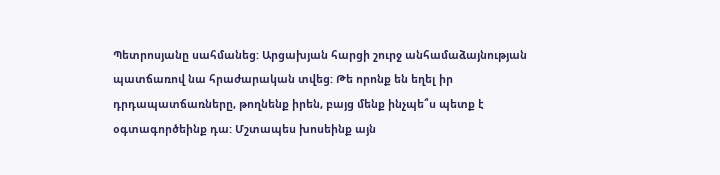Պետրոսյանը սահմանեց: Արցախյան հարցի շուրջ անհամաձայնության պատճառով նա հրաժարական տվեց: Թե որոնք են եղել իր դրդապատճառները, թողնենք իրեն, բայց մենք ինչպե՞ս պետք է օգտագործեինք դա: Մշտապես խոսեինք այն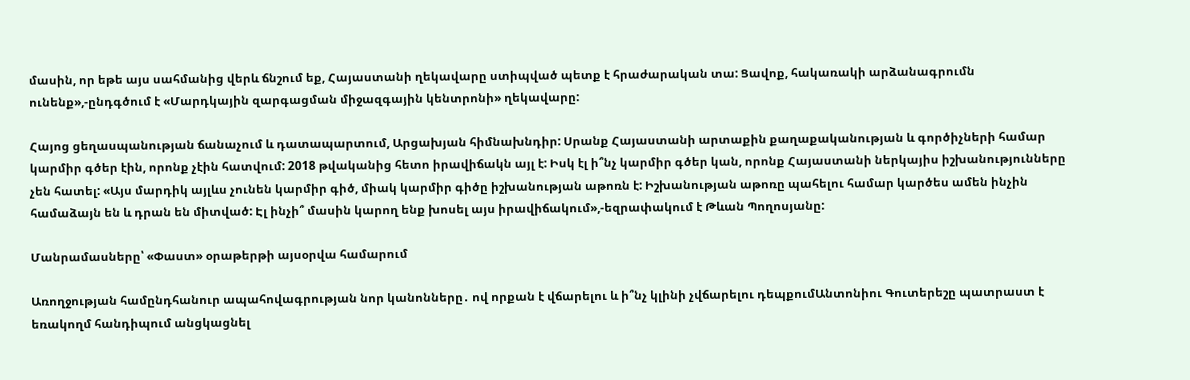մասին, որ եթե այս սահմանից վերև ճնշում եք, Հայաստանի ղեկավարը ստիպված պետք է հրաժարական տա: Ցավոք, հակառակի արձանագրումն ունենք»,-ընդգծում է «Մարդկային զարգացման միջազգային կենտրոնի» ղեկավարը:

Հայոց ցեղասպանության ճանաչում և դատապարտում, Արցախյան հիմնախնդիր: Սրանք Հայաստանի արտաքին քաղաքականության և գործիչների համար կարմիր գծեր էին, որոնք չէին հատվում: 2018 թվականից հետո իրավիճակն այլ է: Իսկ էլ ի՞նչ կարմիր գծեր կան, որոնք Հայաստանի ներկայիս իշխանությունները չեն հատել: «Այս մարդիկ այլևս չունեն կարմիր գիծ, միակ կարմիր գիծը իշխանության աթոռն է: Իշխանության աթոռը պահելու համար կարծես ամեն ինչին համաձայն են և դրան են միտված: Էլ ինչի՞ մասին կարող ենք խոսել այս իրավիճակում»,-եզրափակում է Թևան Պողոսյանը:

Մանրամասները՝ «Փաստ» օրաթերթի այսօրվա համարում

Առողջության համընդհանուր ապահովագրության նոր կանոնները․ ով որքան է վճարելու և ի՞նչ կլինի չվճարելու դեպքումԱնտոնիու Գուտերեշը պատրաստ է եռակողմ հանդիպում անցկացնել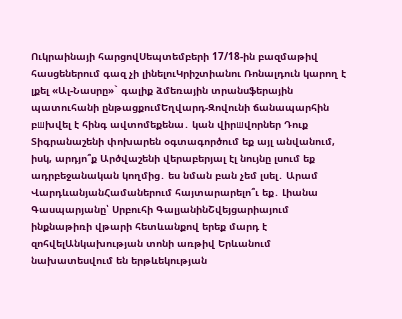Ուկրաինայի հարցովՍեպտեմբերի 17/18-ին բազմաթիվ հասցեներում գազ չի լինելուԿրիշտիանու Ռոնալդուն կարող է լքել «Ալ-Նասրը»` գալիք ձմեռային տրանսֆերային պատուհանի ընթացքումԵղվարդ-Զովունի ճանապարհին բшխվել է հինգ ավտոմեքենա․ կան վիրшվորներ Դուք Տիգրանաշենի փոխարեն օգտագործում եք այլ անվանում, իսկ, արդյո՞ք Արծվաշենի վերաբերյալ էլ նույնը լսում եք ադրբեջանական կողմից․ ես նման բան չեմ լսել․ Արամ ՎարդևանյանՀամաներում հայտարարելո՞ւ եք․ Լիանա Գասպարյանը՝ Սրբուհի ԳալյանինՇվեյցարիայում ինքնաթիռի վթարի հետևանքով երեք մարդ է զոհվելԱնկախության տոնի առթիվ Երևանում նախատեսվում են երթևեկության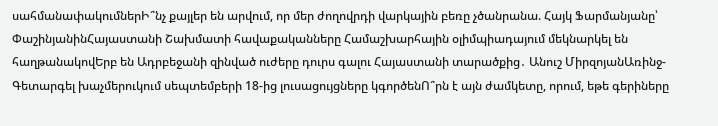սահմանափակումներԻ՞նչ քայլեր են արվում, որ մեր ժողովրդի վարկային բեռը չծանրանա. Հայկ Ֆարմանյանը՝ ՓաշինյանինՀայաստանի Շախմատի հավաքականները Համաշխարհային օլիմպիադայում մեկնարկել են հաղթանակովԵրբ են Ադրբեջանի զինված ուժերը դուրս գալու Հայաստանի տարածքից․ Անուշ ՄիրզոյանԱռինջ-Գետարգել խաչմերուկում սեպտեմբերի 18-ից լուսացույցները կգործենՈ՞րն է այն ժամկետը, որում, եթե գերիները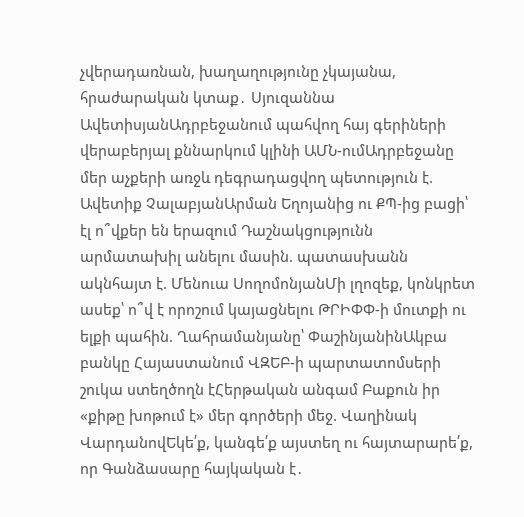չվերադառնան, խաղաղությունը չկայանա, հրաժարական կտաք․ Սյուզաննա ԱվետիսյանԱդրբեջանում պահվող հայ գերիների վերաբերյալ քննարկում կլինի ԱՄՆ-ումԱդրբեջանը մեր աչքերի առջև դեգրադացվող պետություն է. Ավետիք ՉալաբյանԱրման Եղոյանից ու ՔՊ-ից բացի՝ էլ ո՞վքեր են երազում Դաշնակցությունն արմատախիլ անելու մասին. պատասխանն ակնհայտ է. Մենուա ՍողոմոնյանՄի լղոզեք, կոնկրետ ասեք՝ ո՞վ է որոշում կայացնելու ԹՐԻՓՓ-ի մուտքի ու ելքի պահին. Ղահրամանյանը՝ ՓաշինյանինԱկբա բանկը Հայաստանում ՎԶԵԲ-ի պարտատոմսերի շուկա ստեղծողն էՀերթական անգամ Բաքուն իր «քիթը խոթում է» մեր գործերի մեջ. Վաղինակ ՎարդանովԵկե՛ք, կանգե՛ք այստեղ ու հայտարարե՛ք, որ Գանձասարը հայկական է․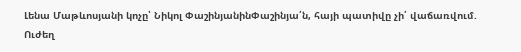Լենա Մաթևոսյանի կոչը՝ Նիկոլ ՓաշինյանինՓաշինյա՛ն, հայի պատիվը չի՛ վաճառվում. Ուժեղ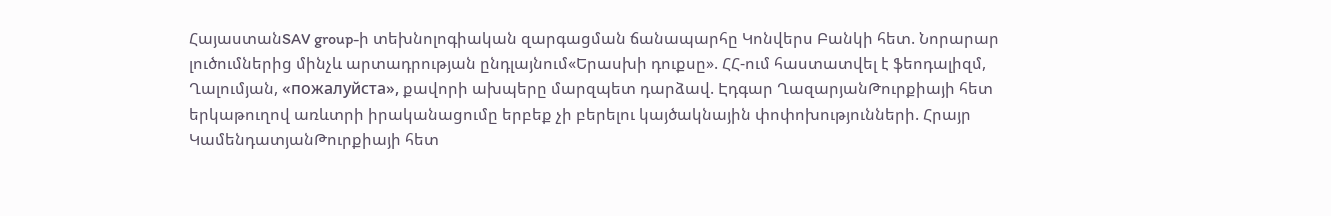ՀայաստանSAV group-ի տեխնոլոգիական զարգացման ճանապարհը Կոնվերս Բանկի հետ. Նորարար լուծումներից մինչև արտադրության ընդլայնում«Երասխի դուքսը». ՀՀ-ում հաստատվել է ֆեոդալիզմ, Ղալումյան, «пожалуйста», քավորի ախպերը մարզպետ դարձավ. Էդգար ՂազարյանԹուրքիայի հետ երկաթուղով առևտրի իրականացումը երբեք չի բերելու կայծակնային փոփոխությունների. Հրայր ԿամենդատյանԹուրքիայի հետ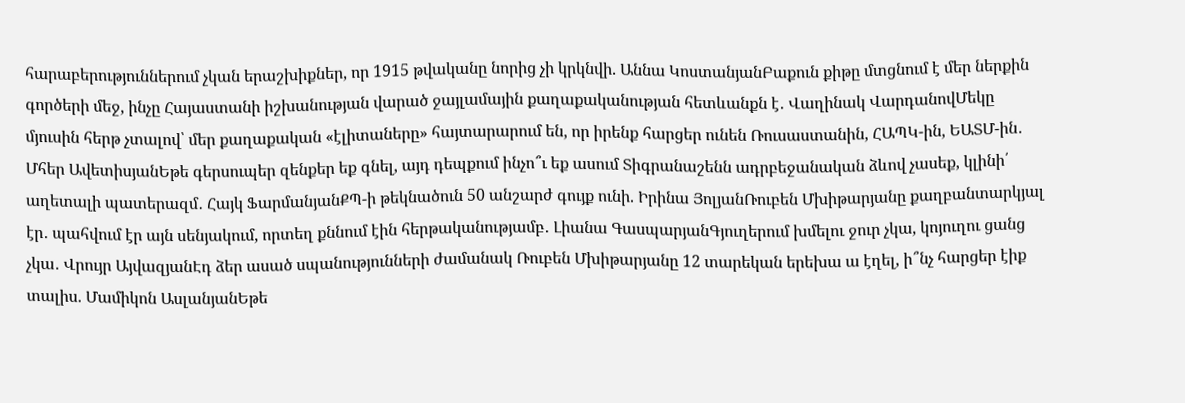հարաբերություններում չկան երաշխիքներ, որ 1915 թվականը նորից չի կրկնվի. Աննա ԿոստանյանԲաքուն քիթը մտցնում է մեր ներքին գործերի մեջ, ինչը Հայաստանի իշխանության վարած ջայլամային քաղաքականության հետևանքն է․ Վաղինակ ՎարդանովՄեկը մյուսին հերթ չտալով՝ մեր քաղաքական «էլիտաները» հայտարարում են, որ իրենք հարցեր ունեն Ռուսաստանին, ՀԱՊԿ-ին, ԵԱՏՄ-ին․ Մհեր ԱվետիսյանԵթե գերսուպեր զենքեր եք գնել, այդ դեպքում ինչո՞ւ եք ասում Տիգրանաշենն ադրբեջանական ձևով չասեք, կլինի՛ աղետալի պատերազմ․ Հայկ ՖարմանյանՔՊ-ի թեկնածուն 50 անշարժ գույք ունի. Իրինա ՅոլյանՌուբեն Մխիթարյանը քաղբանտարկյալ էր․ պահվում էր այն սենյակում, որտեղ քննում էին հերթականությամբ․ Լիանա ԳասպարյանԳյուղերում խմելու ջուր չկա, կոյուղու ցանց չկա․ Վրույր ԱյվազյանԷդ ձեր ասած սպանությունների ժամանակ Ռուբեն Մխիթարյանը 12 տարեկան երեխա ա էղել, ի՞նչ հարցեր էիք տալիս. Մամիկոն ԱսլանյանԵթե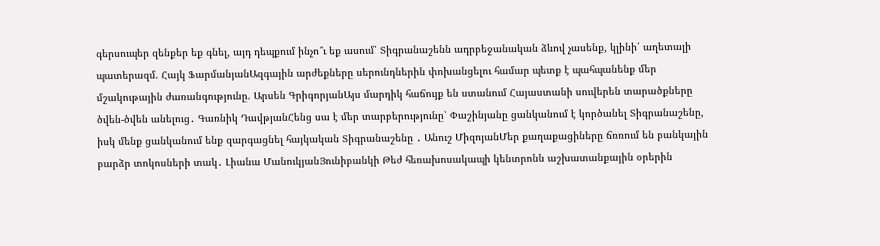գերսուպեր զենքեր եք գնել, այդ դեպքում ինչո՞ւ եք ասում՝ Տիգրանաշենն ադրբեջանական ձևով չասենք, կլինի՛ աղետալի պատերազմ. Հայկ ՖարմանյանԱզգային արժեքները սերունդներին փոխանցելու համար պետք է պահպանենք մեր մշակութային ժառանգությունը. Արսեն ԳրիգորյանԱյս մարդիկ հաճույք են ստանում Հայաստանի սուվերեն տարածքները ծվեն-ծվեն անելուց․ Գառնիկ ԴավթյանՀենց սա է մեր տարբերությունը՝ Փաշինյանը ցանկանում է կործանել Տիգրանաշենը, իսկ մենք ցանկանում ենք զարգացնել հայկական Տիգրանաշենը ․ Անուշ ՄիզոյանՄեր քաղաքացիները ճռռում են բանկային բարձր տոկոսների տակ․ Լիանա ՄանուկյանՅունիբանկի Թեժ հեռախոսակապի կենտրոնն աշխատանքային օրերին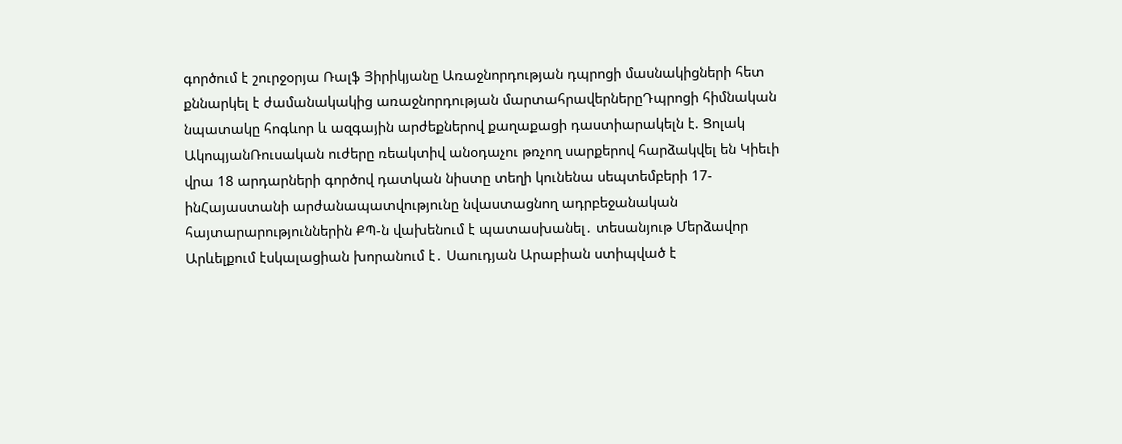գործում է շուրջօրյա Ռալֆ Յիրիկյանը Առաջնորդության դպրոցի մասնակիցների հետ քննարկել է ժամանակակից առաջնորդության մարտահրավերներըԴպրոցի հիմնական նպատակը հոգևոր և ազգային արժեքներով քաղաքացի դաստիարակելն է. Ցոլակ ԱկոպյանՌուսական ուժերը ռեակտիվ անօդաչու թռչող սարքերով հարձակվել են Կիեւի վրա 18 արդարների գործով դատկան նիստը տեղի կունենա սեպտեմբերի 17-ինՀայաստանի արժանապատվությունը նվաստացնող ադրբեջանական հայտարարություններին ՔՊ-ն վախենում է պատասխանել․ տեսանյութ Մերձավոր Արևելքում էսկալացիան խորանում է․ Սաուդյան Արաբիան ստիպված է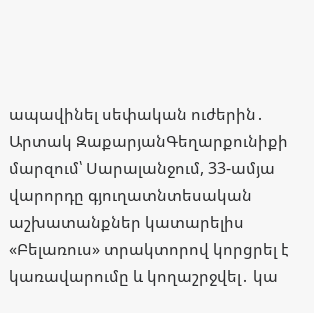ապավինել սեփական ուժերին․ Արտակ ԶաքարյանԳեղարքունիքի մարզում՝ Սարալանջում, 33-ամյա վարորդը գյուղատնտեսական աշխատանքներ կատարելիս «Բելառուս» տրակտորով կորցրել է կառավարումը և կողաշրջվել․ կա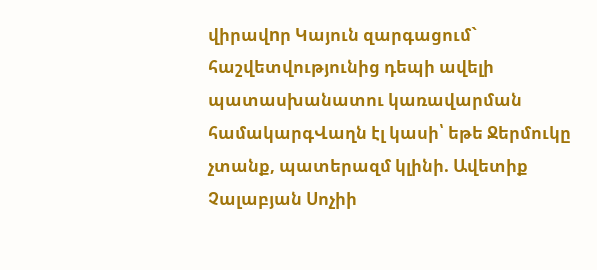վիրավnր Կայուն զարգացում` հաշվետվությունից դեպի ավելի պատասխանատու կառավարման համակարգՎաղն էլ կասի՝ եթե Ջերմուկը չտանք, պատերազմ կլինի. Ավետիք Չալաբյան Սոչիի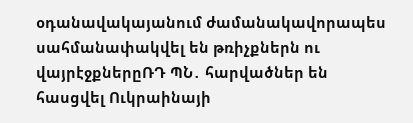օդանավակայանում ժամանակավորապես սահմանափակվել են թռիչքներն ու վայրէջքներըՌԴ ՊՆ․ հարվածներ են հասցվել Ուկրաինայի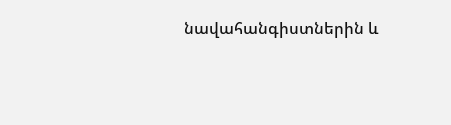նավահանգիստներին և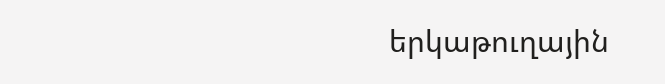երկաթուղային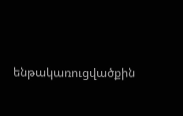ենթակառուցվածքին